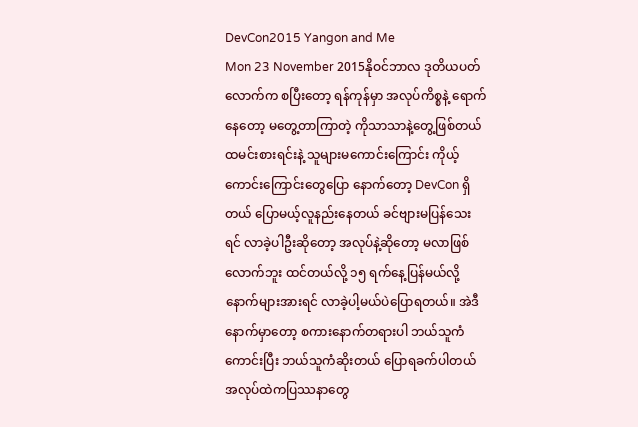DevCon2015 Yangon and Me
Mon 23 November 2015နိုဝင်ဘာလ ဒုတိယပတ်လောက်က စပြီးတော့ ရန်ကုန်မှာ အလုပ်ကိစ္စနဲ့ ရောက်နေတော့ မတွေ့တာကြာတဲ့ ကိုသာသာနဲ့တွေ့ဖြစ်တယ် ထမင်းစားရင်းနဲ့ သူများမကောင်းကြောင်း ကိုယ့်ကောင်းကြောင်းတွေပြော နောက်တော့ DevCon ရှိတယ် ပြောမယ့်လူနည်းနေတယ် ခင်ဗျားမပြန်သေးရင် လာခဲ့ပါဦးဆိုတော့ အလုပ်နဲ့ဆိုတော့ မလာဖြစ်လောက်ဘူး ထင်တယ်လို့ ၁၅ ရက်နေ့ပြန်မယ်လို့ နောက်များအားရင် လာခဲ့ပါ့မယ်ပဲပြောရတယ်။ အဲဒီနောက်မှာတော့ စကားနောက်တရားပါ ဘယ်သူကံကောင်းပြီး ဘယ်သူကံဆိုးတယ် ပြောရခက်ပါတယ် အလုပ်ထဲကပြဿနာတွေ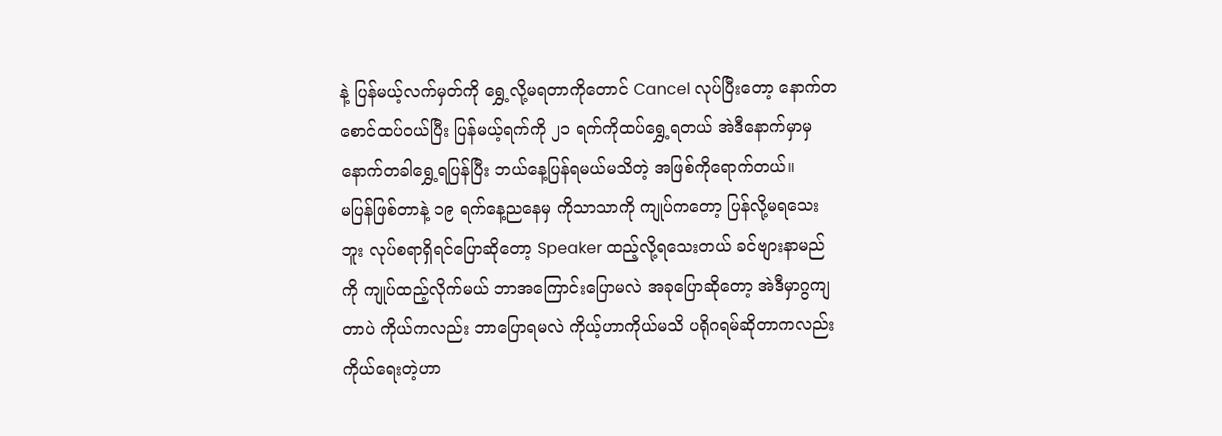နဲ့ ပြန်မယ့်လက်မှတ်ကို ရွှေ့လို့မရတာကိုတောင် Cancel လုပ်ပြီးတော့ နောက်တစောင်ထပ်ဝယ်ပြီး ပြန်မယ့်ရက်ကို ၂၁ ရက်ကိုထပ်ရွှေ့ရတယ် အဲဒီနောက်မှာမှ နောက်တခါရွှေ့ရပြန်ပြီး ဘယ်နေ့ပြန်ရမယ်မသိတဲ့ အဖြစ်ကိုရောက်တယ်။
မပြန်ဖြစ်တာနဲ့ ၁၉ ရက်နေ့ညနေမှ ကိုသာသာကို ကျုပ်ကတော့ ပြန်လို့မရသေးဘူး လုပ်စရာရှိရင်ပြောဆိုတော့ Speaker ထည့်လို့ရသေးတယ် ခင်ဗျားနာမည်ကို ကျုပ်ထည့်လိုက်မယ် ဘာအကြောင်းပြောမလဲ အခုပြောဆိုတော့ အဲဒီမှာဂွကျတာပဲ ကိုယ်ကလည်း ဘာပြောရမလဲ ကိုယ့်ဟာကိုယ်မသိ ပရိုဂရမ်ဆိုတာကလည်း ကိုယ်ရေးတဲ့ဟာ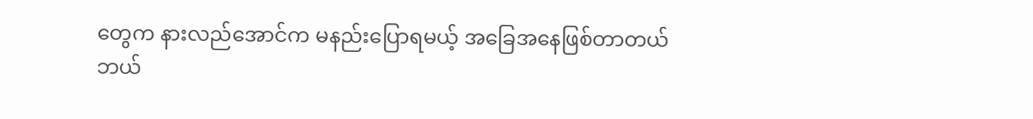တွေက နားလည်အောင်က မနည်းပြောရမယ့် အခြေအနေဖြစ်တာတယ် ဘယ်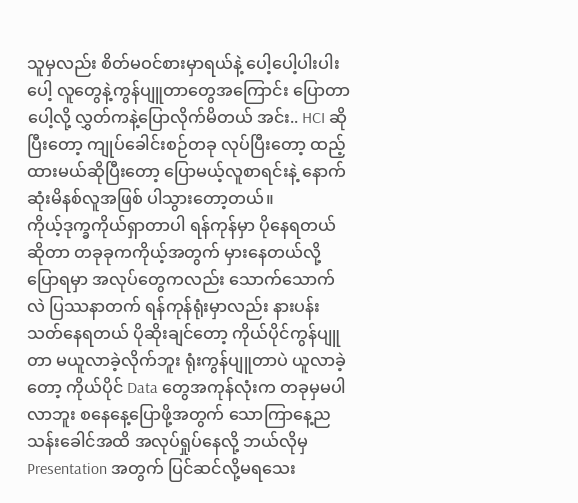သူမှလည်း စိတ်မဝင်စားမှာရယ်နဲ့ ပေါ့ပေါ့ပါးပါးပေါ့ လူတွေနဲ့ကွန်ပျူတာတွေအကြောင်း ပြောတာပေါ့လို့ လွှတ်ကနဲ့ပြောလိုက်မိတယ် အင်း.. HCI ဆိုပြီးတော့ ကျုပ်ခေါင်းစဉ်တခု လုပ်ပြီးတော့ ထည့်ထားမယ်ဆိုပြီးတော့ ပြောမယ့်လူစာရင်းနဲ့ နောက်ဆုံးမိနစ်လူအဖြစ် ပါသွားတော့တယ်။
ကိုယ့်ဒုက္ခကိုယ်ရှာတာပါ ရန်ကုန်မှာ ပိုနေရတယ်ဆိုတာ တခုခုကကိုယ့်အတွက် မှားနေတယ်လို့ပြောရမှာ အလုပ်တွေကလည်း သောက်သောက်လဲ ပြဿနာတက် ရန်ကုန်ရုံးမှာလည်း နားပန်းသတ်နေရတယ် ပိုဆိုးချင်တော့ ကိုယ်ပိုင်ကွန်ပျူတာ မယူလာခဲ့လိုက်ဘူး ရုံးကွန်ပျူတာပဲ ယူလာခဲ့တော့ ကိုယ်ပိုင် Data တွေအကုန်လုံးက တခုမှမပါလာဘူး စနေနေ့ပြောဖို့အတွက် သောကြာနေ့ည သန်းခေါင်အထိ အလုပ်ရှုပ်နေလို့ ဘယ်လိုမှ Presentation အတွက် ပြင်ဆင်လို့မရသေး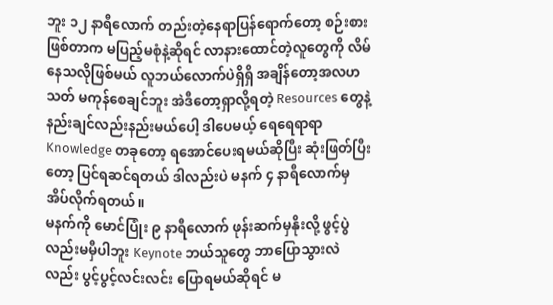ဘူး ၁၂ နာရီလောက် တည်းတဲ့နေရာပြန်ရောက်တော့ စဉ်းစားဖြစ်တာက မပြည့်မစုံနဲ့ဆိုရင် လာနားထောင်တဲ့လူတွေကို လိမ်နေသလိုဖြစ်မယ် လူဘယ်လောက်ပဲရှိရှိ အချိန်တော့အလဟသတ် မကုန်စေချင်ဘူး အဲဒီတော့ရှာလို့ရတဲ့ Resources တွေနဲ့ နည်းချင်လည်းနည်းမယ်ပေါ့ ဒါပေမယ့် ရေရေရာရာ Knowledge တခုတော့ ရအောင်ပေးရမယ်ဆိုပြီး ဆုံးဖြတ်ပြီးတော့ ပြင်ရဆင်ရတယ် ဒါလည်းပဲ မနက် ၄ နာရီလောက်မှ အိပ်လိုက်ရတယ်။
မနက်ကို မောင်ပြုံး ၉ နာရီလောက် ဖုန်းဆက်မှနိုးလို့ ဖွင့်ပွဲလည်းမမှီပါဘူး Keynote ဘယ်သူတွေ ဘာပြောသွားလဲလည်း ပွင့်ပွင့်လင်းလင်း ပြောရမယ်ဆိုရင် မ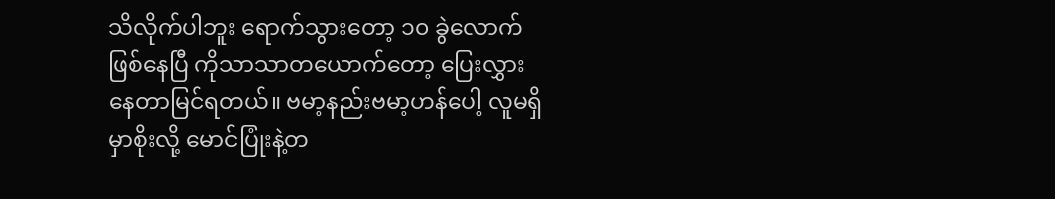သိလိုက်ပါဘူး ရောက်သွားတော့ ၁၀ ခွဲလောက်ဖြစ်နေပြီ ကိုသာသာတယောက်တော့ ပြေးလွှားနေတာမြင်ရတယ်။ ဗမာ့နည်းဗမာ့ဟန်ပေါ့ လူမရှိမှာစိုးလို့ မောင်ပြုံးနဲ့တ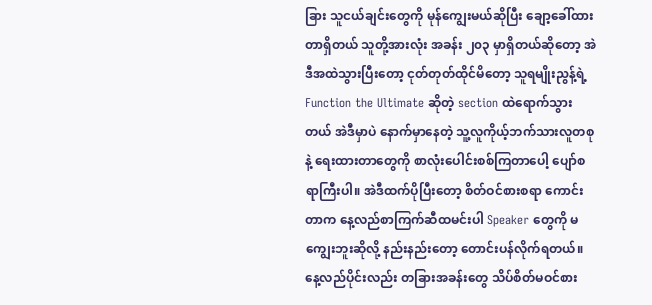ခြား သူငယ်ချင်းတွေကို မုန်ကျွေးမယ်ဆိုပြီး ချော့ခေါ်ထားတာရှိတယ် သူတို့အားလုံး အခန်း ၂၀၃ မှာရှိတယ်ဆိုတော့ အဲဒီအထဲသွားပြီးတော့ ငုတ်တုတ်ထိုင်မိတော့ သူရမျိုးညွန့်ရဲ့ Function the Ultimate ဆိုတဲ့ section ထဲရောက်သွားတယ် အဲဒီမှာပဲ နောက်မှာနေတဲ့ သူ့လူကိုယ့်ဘက်သားလူတစုနဲ့ ရေးထားတာတွေကို စာလုံးပေါင်းစစ်ကြတာပေါ့ ပျော်စရာကြီးပါ။ အဲဒီထက်ပိုပြီးတော့ စိတ်ဝင်စားစရာ ကောင်းတာက နေ့လည်စာကြက်ဆီထမင်းပါ Speaker တွေကို မကျွေးဘူးဆိုလို့ နည်းနည်းတော့ တောင်းပန်လိုက်ရတယ်။
နေ့လည်ပိုင်းလည်း တခြားအခန်းတွေ သိပ်စိတ်မဝင်စား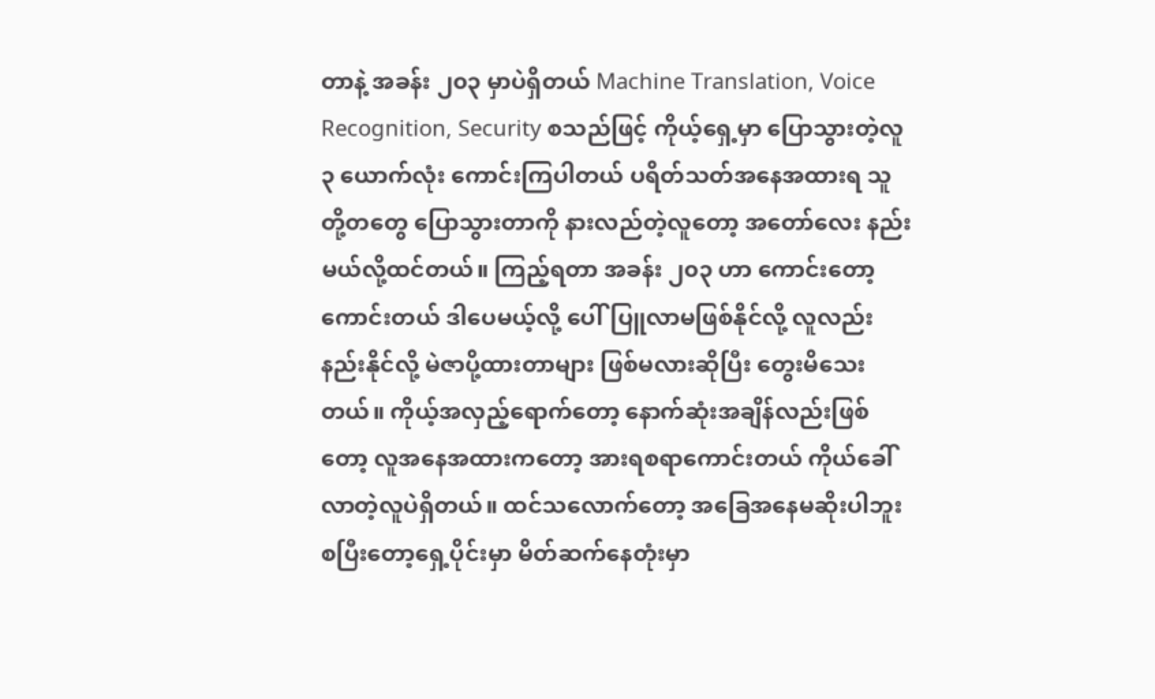တာနဲ့ အခန်း ၂၀၃ မှာပဲရှိတယ် Machine Translation, Voice Recognition, Security စသည်ဖြင့် ကိုယ့်ရှေ့မှာ ပြောသွားတဲ့လူ ၃ ယောက်လုံး ကောင်းကြပါတယ် ပရိတ်သတ်အနေအထားရ သူတို့တတွေ ပြောသွားတာကို နားလည်တဲ့လူတော့ အတော်လေး နည်းမယ်လို့ထင်တယ်။ ကြည့်ရတာ အခန်း ၂၀၃ ဟာ ကောင်းတော့ကောင်းတယ် ဒါပေမယ့်လို့ ပေါ်ပြူလာမဖြစ်နိုင်လို့ လူလည်းနည်းနိုင်လို့ မဲဇာပို့ထားတာများ ဖြစ်မလားဆိုပြီး တွေးမိသေးတယ်။ ကိုယ့်အလှည့်ရောက်တော့ နောက်ဆုံးအချိန်လည်းဖြစ်တော့ လူအနေအထားကတော့ အားရစရာကောင်းတယ် ကိုယ်ခေါ်လာတဲ့လူပဲရှိတယ်။ ထင်သလောက်တော့ အခြေအနေမဆိုးပါဘူး စပြီးတော့ရှေ့ပိုင်းမှာ မိတ်ဆက်နေတုံးမှာ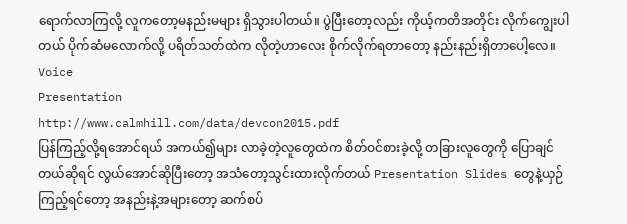ရောက်လာကြလို့ လူကတော့မနည်းမများ ရှိသွားပါတယ်။ ပွဲပြီးတော့လည်း ကိုယ့်ကတိအတိုင်း လိုက်ကျွေးပါတယ် ပိုက်ဆံမလောက်လို့ ပရိတ်သတ်ထဲက လိုတဲ့ဟာလေး စိုက်လိုက်ရတာတော့ နည်းနည်းရှိတာပေါ့လေ။
Voice
Presentation
http://www.calmhill.com/data/devcon2015.pdf
ပြန်ကြည့်လို့ရအောင်ရယ် အကယ်၍များ လာခဲ့တဲ့လူတွေထဲက စိတ်ဝင်စားခဲ့လို့ တခြားလူတွေကို ပြောချင်တယ်ဆိုရင် လွယ်အောင်ဆိုပြီးတော့ အသံတော့သွင်းထားလိုက်တယ် Presentation Slides တွေနဲ့ယှဉ်ကြည့်ရင်တော့ အနည်းနဲ့အများတော့ ဆက်စပ်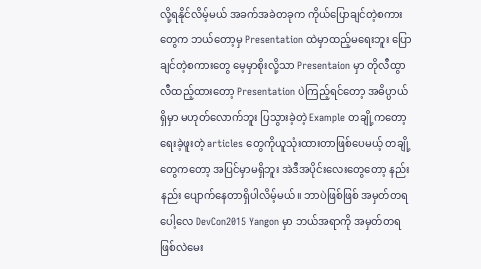လို့ရနိုင်လိမ့်မယ် အခက်အခဲတခုက ကိုယ်ပြောချင်တဲ့စကားတွေက ဘယ်တော့မှ Presentation ထဲမှာထည့်မရေးဘူး ပြောချင်တဲ့စကားတွေ မေ့မှာစိုးလို့သာ Presentaion မှာ တိုလီထွာလီထည့်ထားတော့ Presentation ပဲကြည့်ရင်တော့ အဓိပ္ပာယ်ရှိမှာ မဟုတ်လောက်ဘူး ပြသွားခဲ့တဲ့ Example တချို့ကတော့ ရေးခဲ့ဖူးတဲ့ articles တွေကိုယူသုံးထားတာဖြစ်ပေမယ့် တချို့တွေကတော့ အပြင်မှာမရှိဘူး အဲဒီအပိုင်းလေးတွေတော့ နည်းနည်း ပျောက်နေတာရှိပါလိမ့်မယ်။ ဘာပဲဖြစ်ဖြစ် အမှတ်တရပေါ့လေ DevCon2015 Yangon မှာ ဘယ်အရာကို အမှတ်တရဖြစ်လဲမေး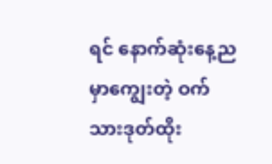ရင် နောက်ဆုံးနေ့ညမှာကျွေးတဲ့ ဝက်သားဒုတ်ထိုး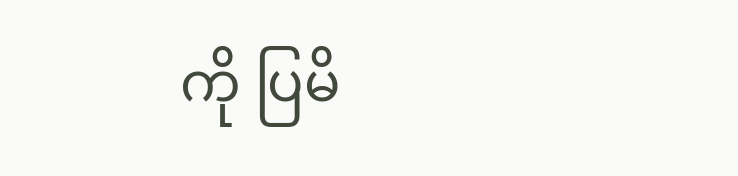ကို ပြမိ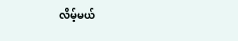လိမ့်မယ်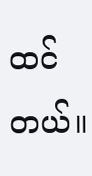ထင်တယ်။